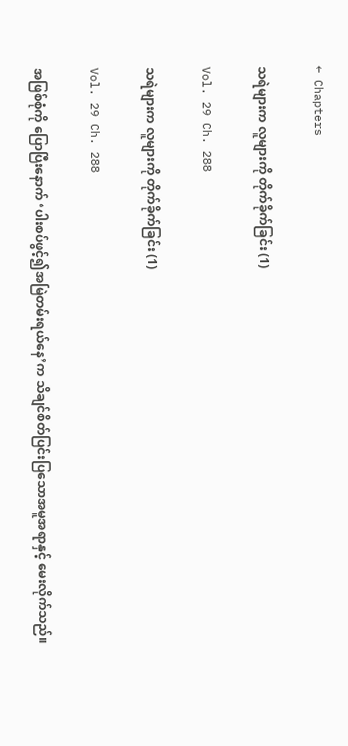← Chapters

သရဲများက လူများကို တိုက်ခိုက်ခြင်း (1)

Vol. 29 Ch. 288

သရဲများက လူများကို တိုက်ခိုက်ခြင်း (1)

Vol. 29 Ch. 288

အဖြစ်စုံကို ပြောပြီးနောက် ‘ပါးစပ်ဖွင့်၍အမြဲတမ်းရယ်နေ’က သိချင်စိတ်ပြင်းပြသောအမူအရာနှင့် မေးလိုက်သည်။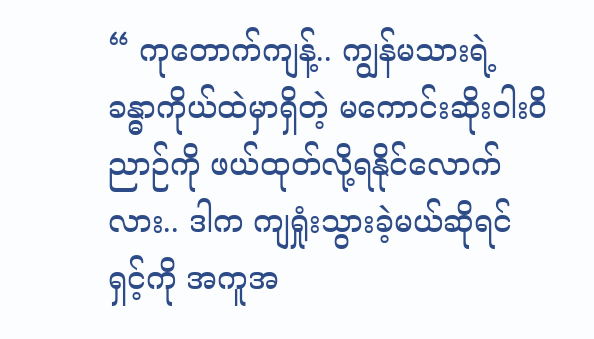“ ကုတောက်ကျန့်.. ကျွန်မသားရဲ့ ခန္ဓာကိုယ်ထဲမှာရှိတဲ့ မကောင်းဆိုးဝါးဝိညာဉ်ကို ဖယ်ထုတ်လို့ရနိုင်လောက်လား.. ဒါက ကျရှုံးသွားခဲ့မယ်ဆိုရင် ရှင့်ကို အကူအ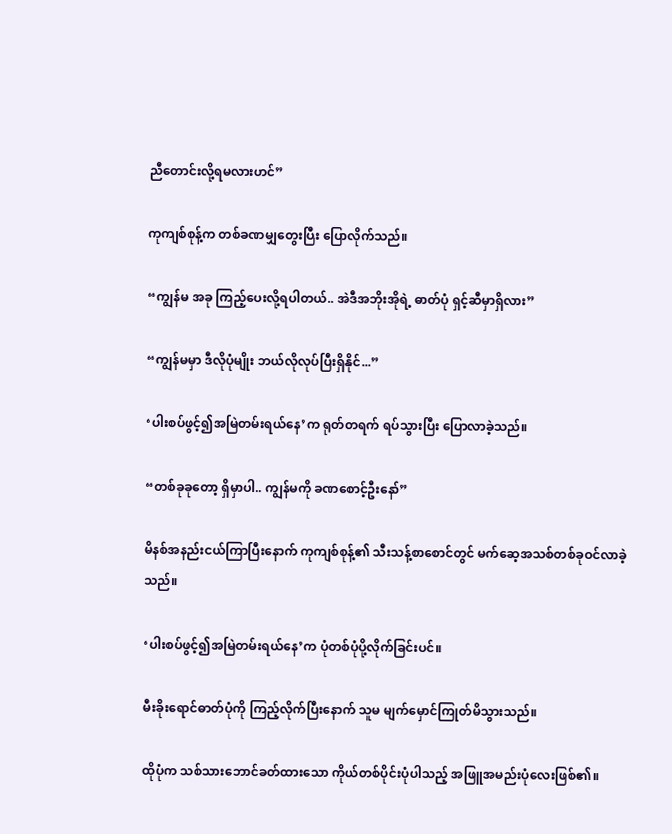ညီတောင်းလို့ရမလားဟင်”

ကုကျစ်စုန့်က တစ်ခဏမျှတွေးပြီး ပြောလိုက်သည်။

“ကျွန်မ အခု ကြည့်ပေးလို့ရပါတယ်.. အဲဒီအဘိုးအိုရဲ့ ဓာတ်ပုံ ရှင့်ဆီမှာရှိလား”

“ကျွန်မမှာ ဒီလိုပုံမျိုး ဘယ်လိုလုပ်ပြီးရှိနိုင်...”

‘ပါးစပ်ဖွင့်၍အမြဲတမ်းရယ်နေ’က ရုတ်တရက် ရပ်သွားပြီး ပြောလာခဲ့သည်။

“တစ်ခုခုတော့ ရှိမှာပါ.. ကျွန်မကို ခဏစောင့်ဦးနော်”

မိနစ်အနည်းငယ်ကြာပြီးနောက် ကုကျစ်စုန့်၏ သီးသန့်စာစောင်တွင် မက်ဆေ့အသစ်တစ်ခုဝင်လာခဲ့သည်။

‘ပါးစပ်ဖွင့်၍အမြဲတမ်းရယ်နေ’က ပုံတစ်ပုံပို့လိုက်ခြင်းပင်။

မီးခိုးရောင်ဓာတ်ပုံကို ကြည့်လိုက်ပြီးနောက် သူမ မျက်မှောင်ကြုတ်မိသွားသည်။

ထိုပုံက သစ်သားဘောင်ခတ်ထားသော ကိုယ်တစ်ပိုင်းပုံပါသည့် အဖြူအမည်းပုံလေးဖြစ်၏။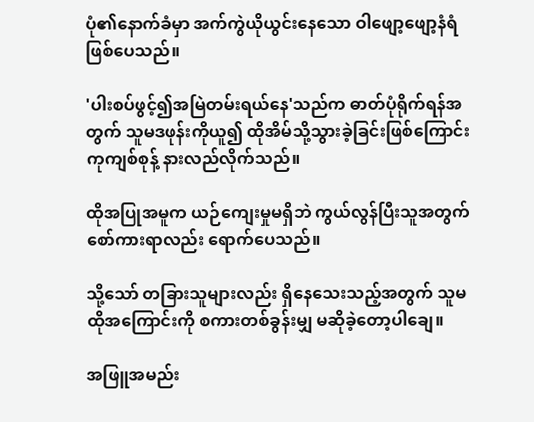ပုံ၏နောက်ခံမှာ အက်ကွဲယိုယွင်းနေသော ဝါဖျော့ဖျော့နံရံဖြစ်ပေသည်။

'ပါးစပ်ဖွင့်၍အမြဲတမ်းရယ်နေ'သည်က ဓာတ်ပုံရိုက်ရန်အတွက် သူမဒဖုန်းကိုယူ၍ ထိုအိမ်သို့သွားခဲ့ခြင်းဖြစ်ကြောင်း ကုကျစ်စုန့် နားလည်လိုက်သည်။

ထိုအပြုအမူက ယဉ်ကျေးမှုမရှိဘဲ ကွယ်လွန်ပြီးသူအတွက် စော်ကားရာလည်း ရောက်ပေသည်။

သို့သော် တခြားသူများလည်း ရှိနေသေးသည့်အတွက် သူမ ထိုအကြောင်းကို စကားတစ်ခွန်းမျှ မဆိုခဲ့တော့ပါချေ။

အဖြူအမည်း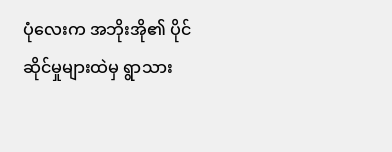ပုံလေးက အဘိုးအို၏ ပိုင်ဆိုင်မှုများထဲမှ ရွာသား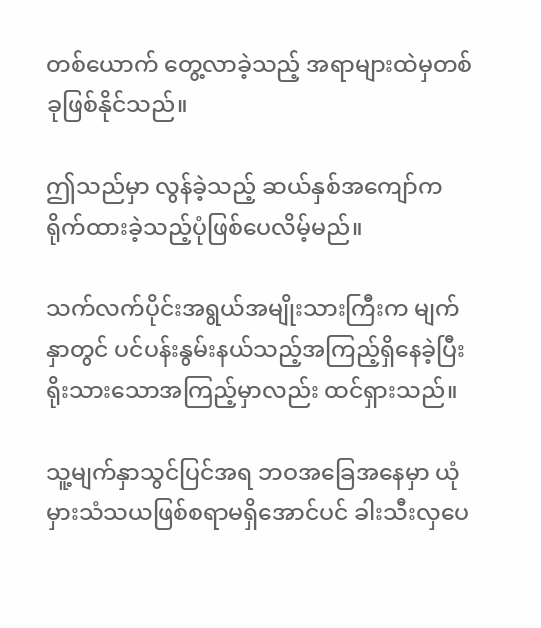တစ်ယောက် တွေ့လာခဲ့သည့် အရာများထဲမှတစ်ခုဖြစ်နိုင်သည်။

ဤသည်မှာ လွန်ခဲ့သည့် ဆယ်နှစ်အကျော်က ရိုက်ထားခဲ့သည့်ပုံဖြစ်ပေလိမ့်မည်။

သက်လက်ပိုင်းအရွယ်အမျိုးသားကြီးက မျက်နှာတွင် ပင်ပန်းနွမ်းနယ်သည့်အကြည့်ရှိနေခဲ့ပြီး ရိုးသားသောအကြည့်မှာလည်း ထင်ရှားသည်။

သူ့မျက်နှာသွင်ပြင်အရ ဘဝအခြေအနေမှာ ယုံမှားသံသယဖြစ်စရာမရှိအောင်ပင် ခါးသီးလှပေ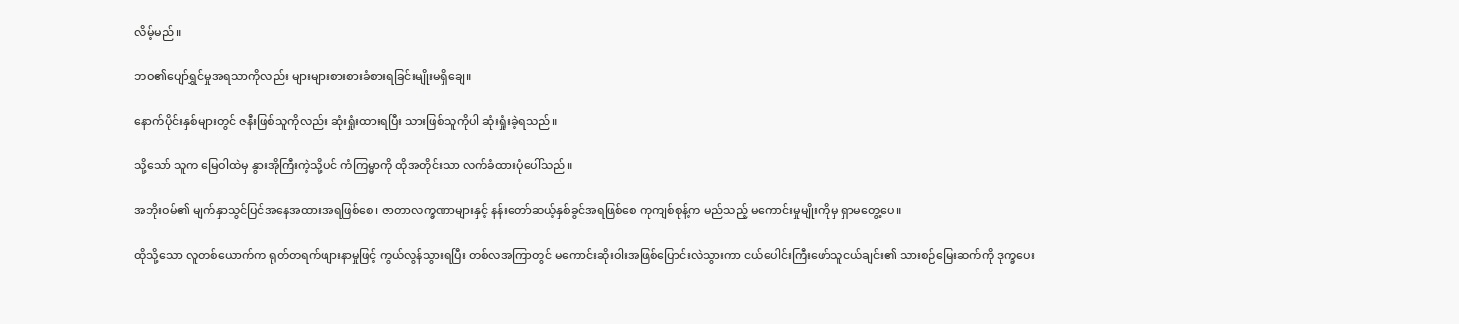လိမ့်မည်။

ဘဝ၏ပျော်ရွှင်မှုအရသာကိုလည်း များများစားစားခံစားရခြင်းမျိုးမရှိချေ။

နောက်ပိုင်းနှစ်များတွင် ဇနီးဖြစ်သူကိုလည်း ဆုံးရှုံးထားရပြီး သားဖြစ်သူကိုပါ ဆုံးရှုံးခဲ့ရသည်။

သို့သော် သူက မြေဝါထဲမှ နွားအိုကြီးကဲ့သို့ပင် ကံကြမ္မာကို ထိုအတိုင်းသာ လက်ခံထားပုံပေါ်သည်။

အဘိုးဝမ်၏ မျက်နှာသွင်ပြင်အနေအထားအရဖြစ်စေ၊ ဇာတာလက္ခဏာများနှင့် နန်းတော်ဆယ့်နှစ်ခွင်အရဖြစ်စေ ကုကျစ်စုန့်က မည်သည့် မကောင်းမှုမျိုးကိုမှ ရှာမတွေ့ပေ။

ထိုသို့သော လူတစ်ယောက်က ရုတ်တရက်ဖျားနာမှုဖြင့် ကွယ်လွန်သွားရပြီး တစ်လအကြာတွင် မကောင်းဆိုးဝါးအဖြစ်ပြောင်းလဲသွားကာ ငယ်ပေါင်းကြီးဖော်သူငယ်ချင်း၏ သားစဉ်မြေးဆက်ကို ဒုက္ခပေး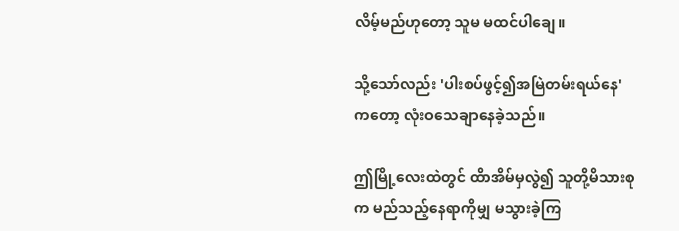လိမ့်မည်ဟုတော့ သူမ မထင်ပါချေ။

သို့သော်လည်း 'ပါးစပ်ဖွင့်၍အမြဲတမ်းရယ်နေ'ကတော့ လုံးဝသေချာနေခဲ့သည်။

ဤမြို့လေးထဲတွင် ထိာအိမ်မှလွဲ၍ သူတို့မိသားစုက မည်သည့်နေရာကိုမျှ မသွားခဲ့ကြ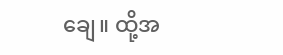ချေ။ ထို့အ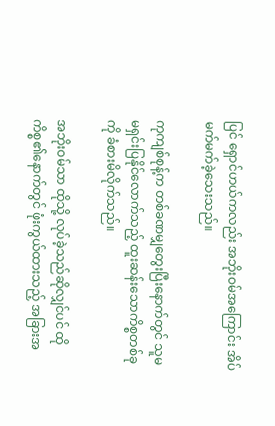ပြင် ရှောင်ဟယ်ကလည်း အဘိုးဝမ်အကြောင်း အိပ်မက်မက်ခဲ့သေးသည်။

ကုကျစ်စုန့်က တစ်ခဏမျှတွေးပြီးနောက်တွင် သူမ မရှင်းပြနိုင်လောက်သည့် ထူးဆန်းသောကိစ္စတစ်ခုကို ခံစားမိလိုက်သည်။

အဘိုးဝမ်သာ ထိုသို့ လုပ်ခဲ့သည်ဆိုလျှင်ပင် ထိုကိစ္စ၏နောက်တွင် ဖုံးကွယ်ထားသည့် အခြားအ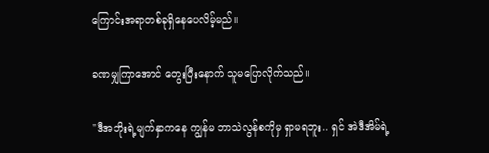ကြောင်းအရာတစ်ခုရှိနေပေလိမ့်မည်။

ခဏမျှကြာအောင် တွေးပြီးနောက် သူမပြောလိုက်သည်။

"ဒီအဘိုးရဲ့မျက်နှာကနေ ကျွန်မ ဘာသဲလွန်စကိုမှ ရှာမရဘူး.. ရှင် အဲဒီအိမ်ရဲ့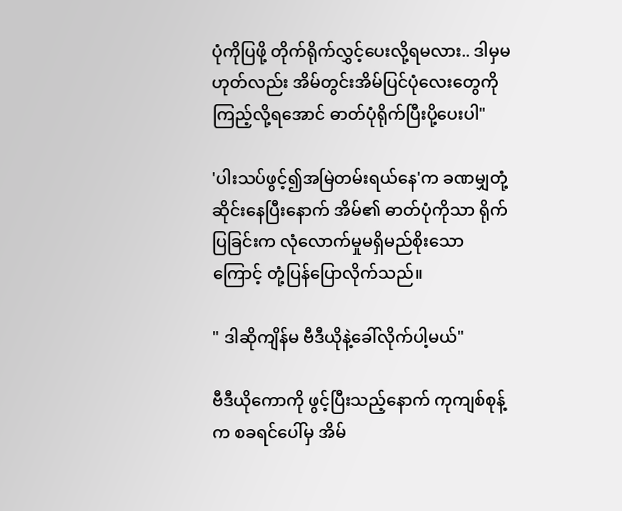ပုံကိုပြဖို့ တိုက်ရိုက်လွှင့်ပေးလို့ရမလား.. ဒါမှမဟုတ်လည်း အိမ်တွင်းအိမ်ပြင်ပုံလေးတွေကို ကြည့်လို့ရအောင် ဓာတ်ပုံရိုက်ပြီးပို့ပေးပါ"

'ပါးသပ်ဖွင့်၍အမြဲတမ်းရယ်နေ'က ခဏမျှတုံ့ဆိုင်းနေပြီးနောက် အိမ်၏ ဓာတ်ပုံကိုသာ ရိုက်ပြခြင်းက လုံလောက်မှုမရှိမည်စိုးသောကြောင့် တုံ့ပြန်ပြောလိုက်သည်။

" ဒါဆိုကျိန်မ ဗီဒီယိုနဲ့ခေါ်လိုက်ပါ့မယ်"

ဗီဒီယိုကောကို ဖွင့်ပြီးသည့်နောက် ကုကျစ်စုန့်က စခရင်ပေါ်မှ အိမ်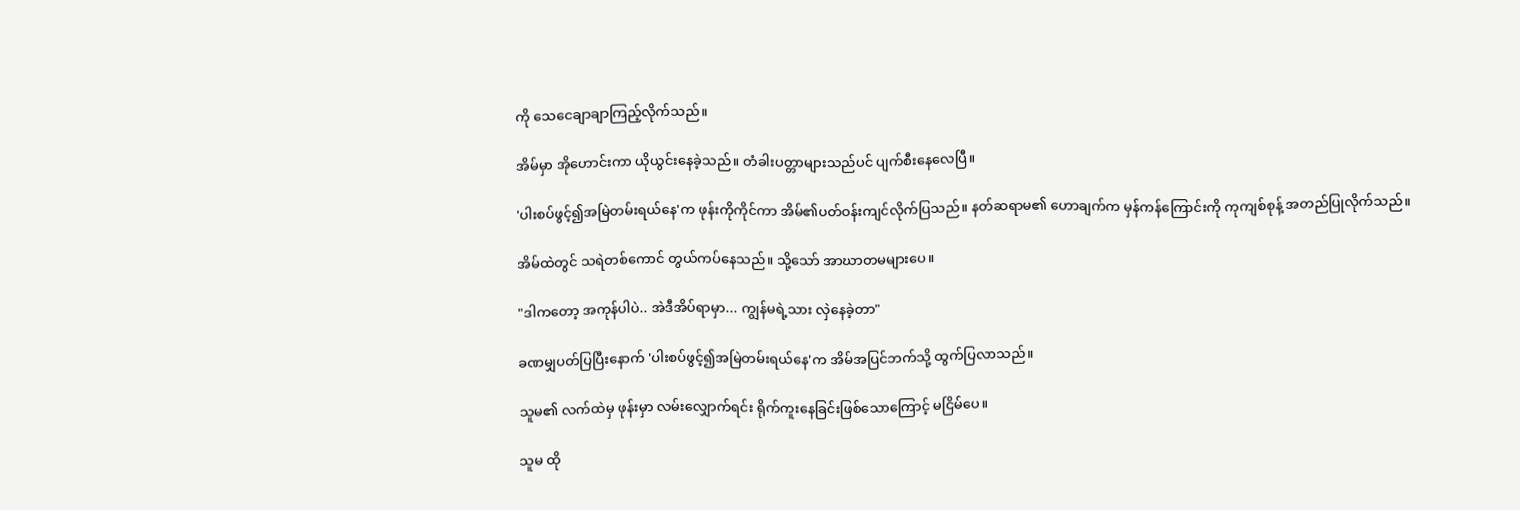ကို သေငေချာချာကြည့်လိုက်သည်။

အိမ်မှာ အိုဟောင်းကာ ယိုယွင်းနေခဲ့သည်။ တံခါးပတ္တာများသည်ပင် ပျက်စီးနေလေပြီ။

'ပါးစပ်ဖွင့်၍အမြဲတမ်းရယ်နေ'က ဖုန်းကိုကိုင်ကာ အိမ်၏ပတ်ဝန်းကျင်လိုက်ပြသည်။ နတ်ဆရာမ၏ ဟောချက်က မှန်ကန်ကြောင်းကို ကုကျစ်စုန့် အတည်ပြုလိုက်သည်။

အိမ်ထဲတွင် သရဲတစ်ကောင် တွယ်ကပ်နေသည်။ သို့သော် အာဃာတမများပေ။

"ဒါကတော့ အကုန်ပါပဲ.. အဲဒီအိပ်ရာမှာ... ကျွန်မရဲ့သား လှဲနေခဲ့တာ"

ခဏမျှပတ်ပြပြီးနောက် 'ပါးစပ်ဖွင့်၍အမြဲတမ်းရယ်နေ'က အိမ်အပြင်ဘက်သို့ ထွက်ပြလာသည်။

သူမ၏ လက်ထဲမှ ဖုန်းမှာ လမ်းလျှောက်ရင်း ရိုက်ကူးနေခြင်းဖြစ်သောကြောင့် မငြိမ်ပေ။

သူမ ထို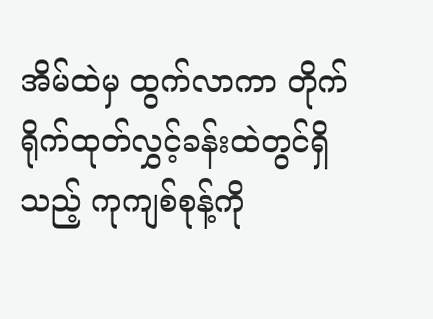အိမ်ထဲမှ ထွက်လာကာ တိုက်ရိုက်ထုတ်လွှင့်ခန်းထဲတွင်ရှိသည့် ကုကျစ်စုန့်ကို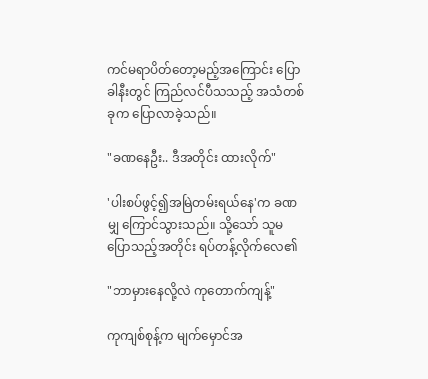ကင်မရာပိတ်တော့မည့်အကြောင်း ပြောခါနီးတွင် ကြည်လင်ပီသသည့် အသံတစ်ခုက ပြောလာခဲ့သည်။

"ခဏနေဦး.. ဒီအတိုင်း ထားလိုက်"

'ပါးစပ်ဖွင့်၍အမြဲတမ်းရယ်နေ'က ခဏမျှ ကြောင်သွားသည်။ သို့သော် သူမ ပြောသည့်အတိုင်း ရပ်တန့်လိုက်လေ၏

"ဘာမှားနေလို့လဲ ကုတောက်ကျန့်"

ကုကျစ်စုန့်က မျက်မှောင်အ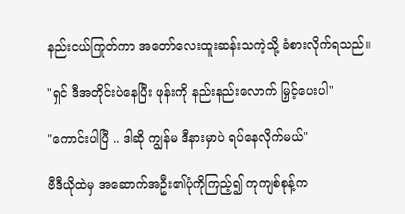နည်းငယ်ကြုတ်ကာ အတော်လေးထူးဆန်းသကဲ့သို့ ခံစားလိုက်ရသည်။

"ရှင် ဒီအတိုင်းပဲနေပြီး ဖုန်းကို နည်းနည်းလောက် မြှင့်ပေးပါ"

"ကောင်းပါပြီ .. ဒါဆို ကျွန်မ ဒီနားမှာပဲ ရပ်နေလိုက်မယ်"

ဗီဒီယိုထဲမှ အဆောက်အဦး၏ပုံကိုကြည့်၍ ကုကျစ်စုန့်က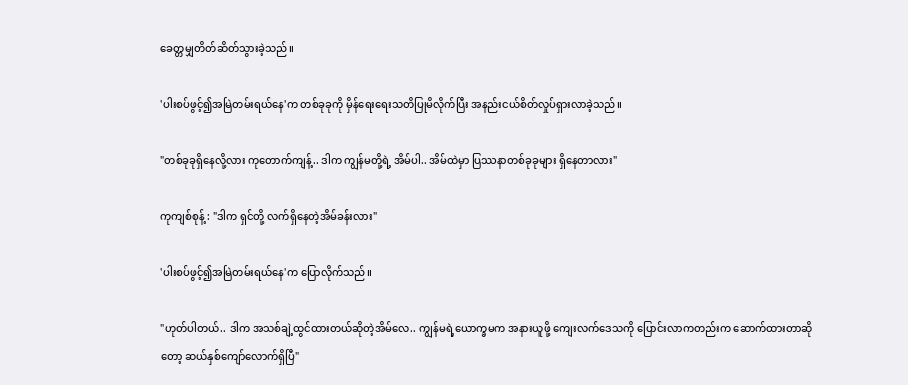ခေတ္တမျှတိတ်ဆိတ်သွားခဲ့သည်။

'ပါးစပ်ဖွင့်၍အမြဲတမ်းရယ်နေ'က တစ်ခုခုကို မှိန်ရေးရေးသတိပြုမိလိုက်ပြီး အနည်းငယ်စိတ်လှုပ်ရှားလာခဲ့သည်။

"တစ်ခုခုရှိနေလို့လား ကုတောက်ကျန့်.. ဒါက ကျွန်မတို့ရဲ့ အိမ်ပါ.. အိမ်ထဲမှာ ပြဿနာတစ်ခုခုများ ရှိနေတာလား"

ကုကျစ်စုန့် : "ဒါက ရှင်တို့ လက်ရှိနေတဲ့အိမ်ခန်းလား"

'ပါးစပ်ဖွင့်၍အမြဲတမ်းရယ်နေ'က ပြောလိုက်သည်။

"ဟုတ်ပါတယ်.. ဒါက အသစ်ချဲ့ထွင်ထားတယ်ဆိုတဲ့အိမ်လေ.. ကျွန်မရဲ့ယောက္ခမက အနားယူဖို့ ကျေးလက်ဒေသကို ပြောင်းလာကတည်းက ဆောက်ထားတာဆိုတော့ ဆယ်‌နှစ်ကျော်လောက်ရှိပြီ"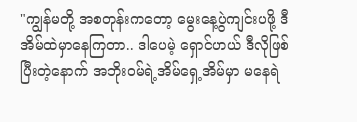"ကျွန်မတို့ အစတုန်းကတော့ မွေးနေ့ပွဲကျင်းပဖို့ ဒီအိမ်ထဲမှာနေကြတာ.. ဒါပေမဲ့ ရှောင်ဟယ် ဒီလိုဖြစ်ပြီးတဲ့နောက် အဘိုးဝမ်ရဲ့အိမ်ရှေ့အိမ်မှာ မနေရဲ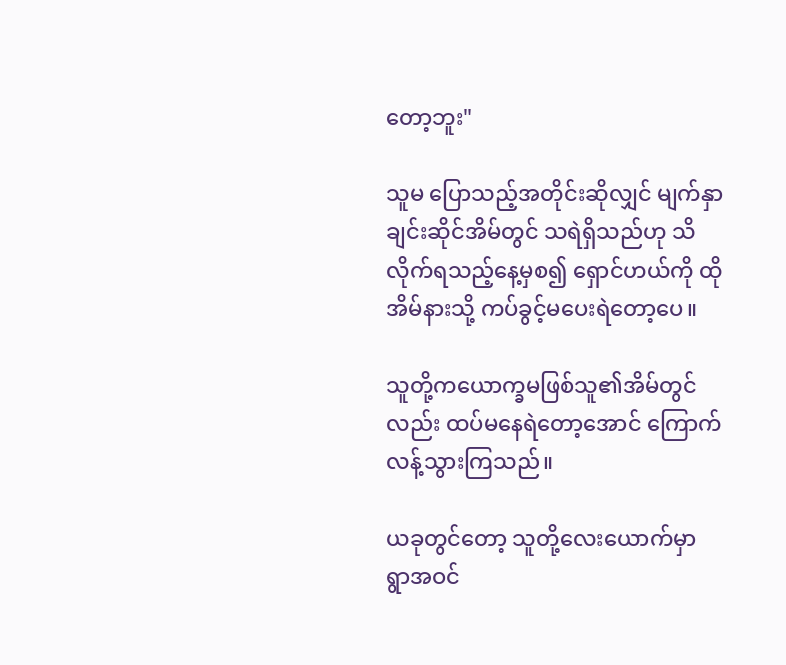တော့ဘူး"

သူမ ပြောသည့်အတိုင်းဆိုလျှင် မျက်နှာချင်းဆိုင်အိမ်တွင် သရဲရှိသည်ဟု သိလိုက်‌ရ‌သည့်နေ့မှစ၍ ရှောင်ဟယ်ကို ထိုအိမ်နားသို့ ကပ်ခွင့်မပေးရဲတော့ပေ။

သူတို့ကယောက္ခမဖြစ်သူ၏အိမ်တွင်လည်း ထပ်မနေရဲတော့အောင် ကြောက်လန့်သွားကြသည်။

ယခုတွင်တော့ သူတို့လေးယောက်မှာ ရွာအဝင်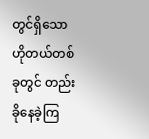တွင်ရှိသော ဟိုတယ်တစ်ခုတွင် တည်းခိုနေခဲ့ကြ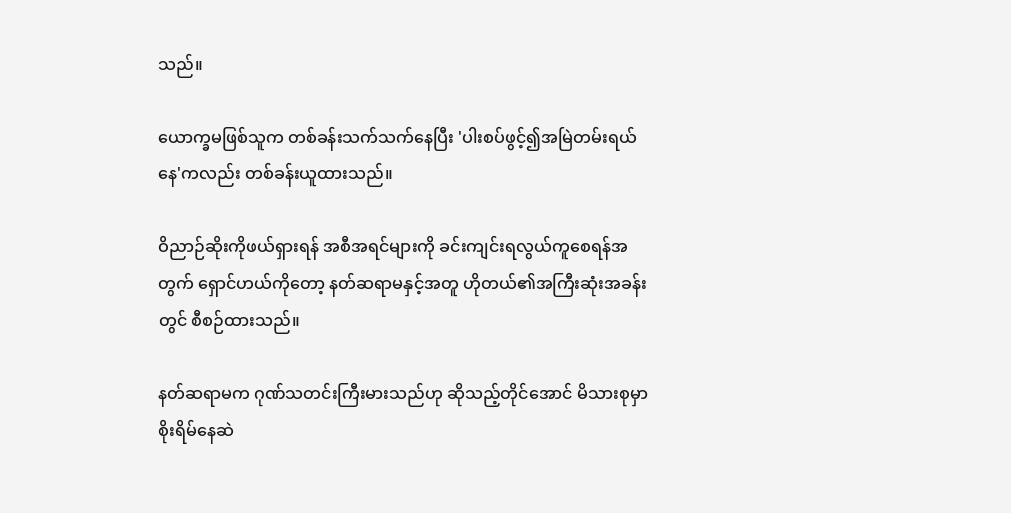သည်။

ယောက္ခမဖြစ်သူက တစ်ခန်းသက်သက်နေပြီး 'ပါးစပ်ဖွင့်၍အမြဲတမ်းရယ်နေ'ကလည်း တစ်ခန်းယူထားသည်။

ဝိညာဉ်ဆိုးကိုဖယ်ရှားရန် အစီအရင်များကို ခင်းကျင်းရလွယ်ကူစေရန်အတွက် ရှောင်ဟယ်ကိုတော့ နတ်ဆရာမနှင့်အတူ ဟိုတယ်၏အကြီးဆုံးအခန်းတွင် စီစဉ်ထားသည်။

နတ်ဆရာမက ဂုဏ်သတင်းကြီးမားသည်ဟု ဆိုသည့်တိုင်အောင် မိသားစုမှာ စိုးရိမ်နေဆဲ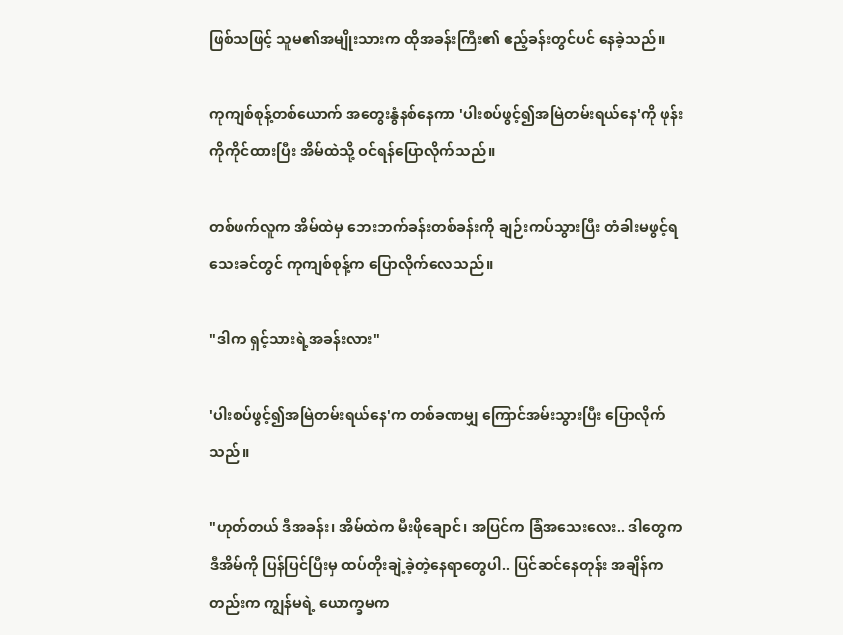ဖြစ်သဖြင့် သူမ၏အမျိုးသားက ထိုအခန်းကြီး၏ ဧည့်ခန်းတွင်ပင် နေခဲ့သည်။

ကုကျစ်စုန့်တစ်ယောက် အတွေးနွံနစ်နေကာ 'ပါးစပ်ဖွင့်၍အမြဲတမ်းရယ်နေ'ကို ဖုန်းကိုကိုင်ထားပြီး အိမ်ထဲသို့ ဝင်ရန်ပြောလိုက်သည်။

တစ်ဖက်လူက အိမ်ထဲမှ ဘေးဘက်ခန်းတစ်ခန်းကို ချဉ်းကပ်သွားပြီး တံခါးမဖွင့်ရသေးခင်တွင် ကုကျစ်စုန့်က ပြောလိုက်လေသည်။

"ဒါက ရှင့်သားရဲ့အခန်းလား"

'ပါးစပ်ဖွင့်၍အမြဲတမ်းရယ်နေ'က တစ်ခဏမျှ ကြောင်အမ်းသွားပြီး ပြောလိုက်သည်။

"ဟုတ်တယ် ဒီအခန်း၊ အိမ်ထဲက မီးဖိုချောင်၊ အပြင်က ခြံအသေးလေး.. ဒါတွေက ဒီအိမ်ကို ပြန်ပြင်ပြီးမှ ထပ်တိုးချဲ့ခဲ့တဲ့နေရာတွေပါ.. ပြင်ဆင်နေတုန်း အချိန်ကတည်းက ကျွန်မရဲ့ ယောက္ခမက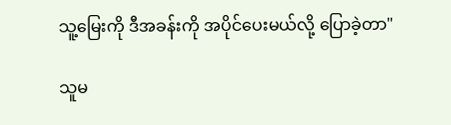သူ့မြေးကို ဒီအခန်းကို အပိုင်ပေးမယ်လို့ ပြောခဲ့တာ"

သူမ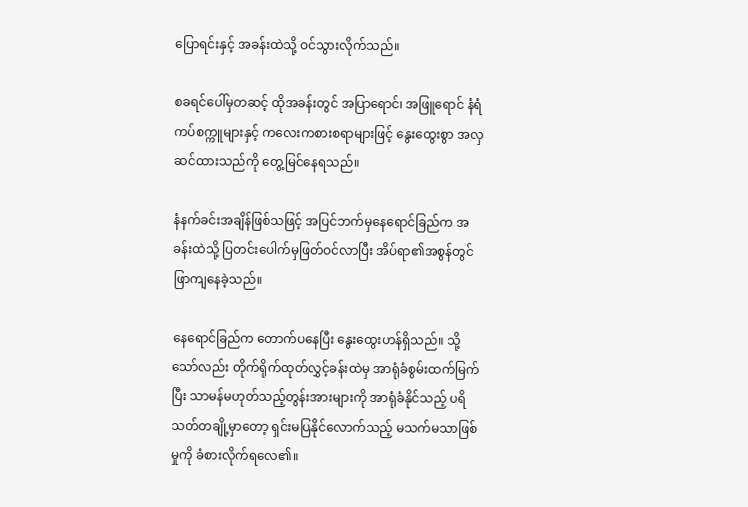ပြောရင်းနှင့် အခန်းထဲသို့ ဝင်သွားလိုက်သည်။

စခရင်ပေါ်မှတဆင့် ထိုအခန်းတွင် အပြာရောင်၊ အဖြူရောင် နံရံကပ်စက္ကူများနှင့် ကလေးကစားစရာများဖြင့် နွေးထွေးစွာ အလှဆင်ထားသည်ကို တွေ့မြင်နေရသည်။

နံနက်ခင်းအချိန်ဖြစ်သဖြင့် အပြင်ဘက်မှနေရောင်ခြည်က အခန်းထဲသို့ ပြတင်းပေါက်မှဖြတ်ဝင်လာပြီး အိပ်ရာ၏အစွန်တွင် ဖြာကျနေခဲ့သည်။

နေရောင်ခြည်က တောက်ပနေပြီး နွေးထွေးဟန်ရှိသည်။ သို့သော်လည်း တိုက်ရိုက်ထုတ်လွှင့်ခန်းထဲမှ အာရုံခံစွမ်းထက်မြက်ပြီး သာမန်မဟုတ်သည့်တွန်းအားများကို အာရုံခံနိုင်သည့် ပရိသတ်တချို့မှာတော့ ရှင်းမပြနိုင်လောက်သည့် မသက်မသာဖြစ်မှုကို ခံစားလိုက်ရလေ၏။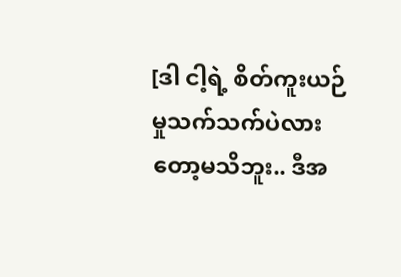[ဒါ ငါ့ရဲ့ စိတ်ကူးယဉ်မှုသက်သက်ပဲလားတော့မသိဘူး.. ဒီအ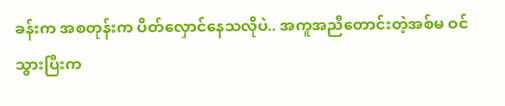ခန်းက အစတုန်းက ပိတ်လှောင်နေသလိုပဲ.. အကူအညီတောင်းတဲ့အစ်မ ဝင်သွားပြီးက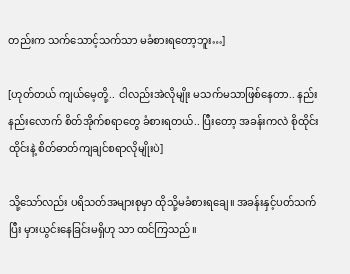တည်းက သက်သောင့်သက်သာ မခံစားရတော့ဘူး…]

[ဟုတ်တယ် ကျယ်မေ့တို့.. ငါလည်းအဲလိုမျိုး မသက်မသာဖြစ်နေတာ.. နည်းနည်းလောက် စိတ်အိုက်စရာတွေ ခံစားရတယ်.. ပြီးတော့ အခန်းကလဲ စိုထိုင်းထိုင်းနဲ့ စိတ်ဓာတ်ကျချင်စရာလိုမျိုးပဲ]

သို့သော်လည်း ပရိသတ်အများစုမှာ ထိုသို့မခံစားရချေ။ အခန်းနှင့်ပတ်သက်ပြီး မှားယွင်းနေခြင်းမရှိဟု သာ ထင်ကြသည်။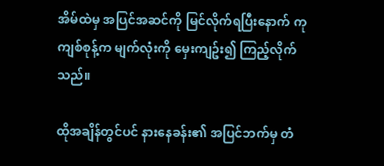အိမ်ထဲမှ အပြင်အဆင်ကို မြင်လိုက်ရပြီးနောက် ကုကျစ်စုန့်က မျက်လုံးကို မှေးကျဥ်း၍ ကြည့်လိုက်သည်။

ထိုအချိန်တွင်ပင် နားနေခန်း၏ အပြင်ဘက်မှ တံ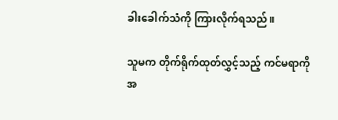ခါးခေါက်သံကို ကြားလိုက်ရသည်။

သူမက တိုက်ရိုက်ထုတ်လွှင့်သည့် ကင်မရာကို အ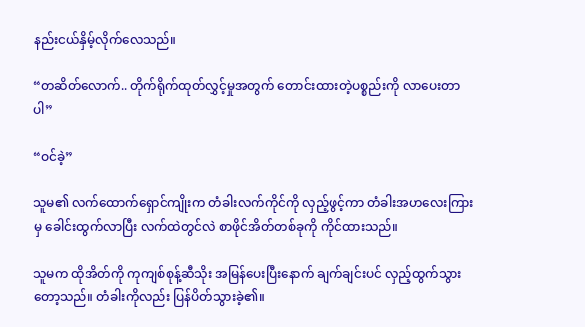နည်းငယ်နှိမ့်လိုက်လေသည်။

“တဆိတ်လောက်.. တိုက်ရိုက်ထုတ်လွှင့်မှုအတွက် တောင်းထားတဲ့ပစ္စည်းကို လာပေးတာပါ”

“ဝင်ခဲ့”

သူမ၏ လက်ထောက်ရှောင်ကျိုးက တံခါးလက်ကိုင်ကို လှည့်ဖွင့်ကာ တံခါးအဟလေးကြားမှ ခေါင်းထွက်လာပြီး လက်ထဲတွင်လဲ စာဖိုင်အိတ်တစ်ခုကို ကိုင်ထားသည်။

သူမက ထိုအိတ်ကို ကုကျစ်စုန့်ဆီသိုး အမြန်ပေးပြီးနောက် ချက်ချင်းပင် လှည့်ထွက်သွားတော့သည်။ တံခါးကိုလည်း ပြန်ပိတ်သွားခဲ့၏။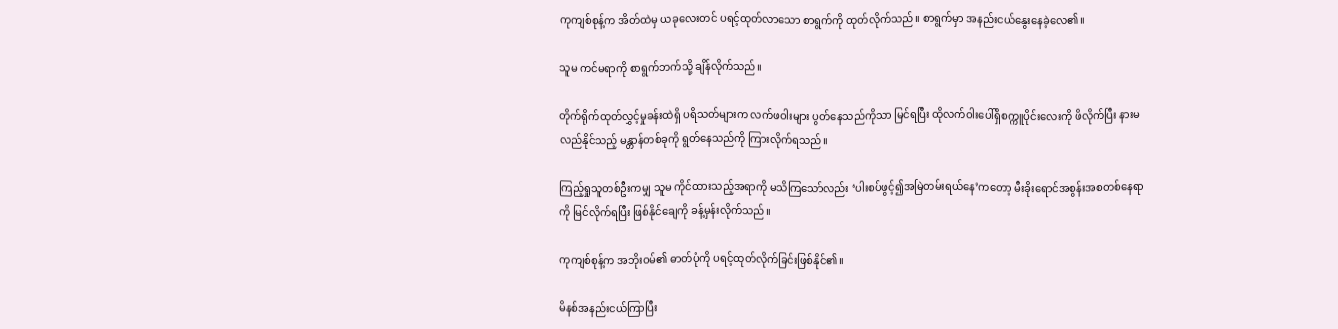ကုကျစ်စုန့်က အိတ်ထဲမှ ယခုလေးတင် ပရင့်ထုတ်လာသော စာရွက်ကို ထုတ်လိုက်သည်။ စာရွက်မှာ အနည်းငယ်နွေးနေခဲ့လေ၏။

သူမ ကင်မရာကို စာရွက်ဘက်သို့ ချိန်လိုက်သည်။

တိုက်ရိုက်ထုတ်လွှင့်မှုခန်းထဲရှိ ပရိသတ်များက လက်ဖဝါးများ ပွတ်နေသည်ကိုသာ မြင်ရပြီး ထိုလက်ဝါးပေါ်ရှိစက္ကူပိုင်းလေးကို ဖိလိုက်ပြီး နားမလည်နိုင်သည့် မန္တာန်တစ်ခုကို ရွတ်နေသည်ကို ကြားလိုက်ရသည်။

ကြည့်ရှုသူတစ်‌ဦးကမျှ သူမ ကိုင်ထားသည့်အရာကို မသိကြသော်လည်း ‘ပါးစပ်ဖွင့်၍အမြဲတမ်းရယ်နေ’ကတော့ မီးခိုးရောင်အစွန်းအစတစ်နေရာကို မြင်လိုက်ရပြီး ဖြစ်နိုင်ချေကို ခန့်မှန်းလိုက်သည်။

ကုကျစ်စုန့်က အဘိုးဝမ်၏ ဓာတ်ပုံကို ပရင့်ထုတ်လိုက်ခြင်းဖြစ်နိုင်၏။

မိနစ်အနည်းငယ်ကြာပြီး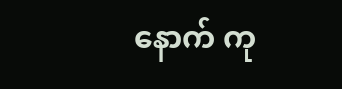နောက် ကု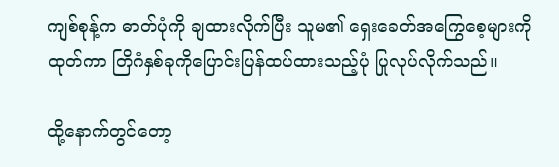ကျစ်စုန့်က ဓာတ်ပုံကို ချထားလိုက်ပြီး သူမ၏ ရှေးခေတ်အကြွေစေ့များကို ထုတ်ကာ တြိဂံနှစ်ခုကိုပြောင်းပြန်ထပ်ထားသည့်ပုံ ပြုလုပ်လိုက်သည်။

ထို့နောက်တွင်တော့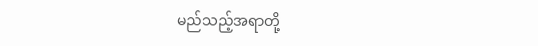မည်သည့်အရာတို့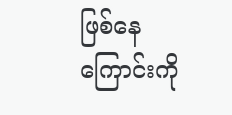ဖြစ်နေကြောင်းကို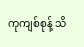ကုကျစ်စုန့် သိ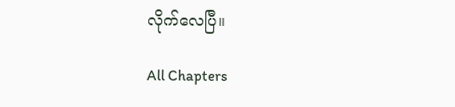လိုက်လေပြီ။

All Chapters